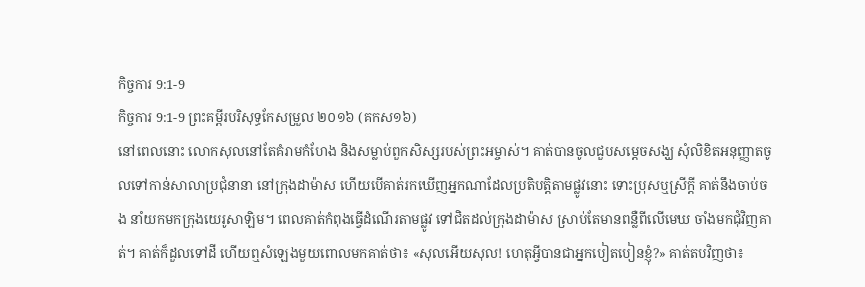កិច្ចការ 9:1-9
កិច្ចការ 9:1-9 ព្រះគម្ពីរបរិសុទ្ធកែសម្រួល ២០១៦ (គកស១៦)
នៅពេលនោះ លោកសុលនៅតែគំរាមកំហែង និងសម្លាប់ពួកសិស្សរបស់ព្រះអម្ចាស់។ គាត់បានចូលជួបសម្ដេចសង្ឃ សុំលិខិតអនុញ្ញាតចូលទៅកាន់សាលាប្រជុំនានា នៅក្រុងដាម៉ាស ហើយបើគាត់រកឃើញអ្នកណាដែលប្រតិបត្តិតាមផ្លូវនោះ ទោះប្រុសឬស្រីក្តី គាត់នឹងចាប់ចង នាំយកមកក្រុងយេរូសាឡិម។ ពេលគាត់កំពុងធ្វើដំណើរតាមផ្លូវ ទៅជិតដល់ក្រុងដាម៉ាស ស្រាប់តែមានពន្លឺពីលើមេឃ ចាំងមកជុំវិញគាត់។ គាត់ក៏ដួលទៅដី ហើយឮសំឡេងមួយពោលមកគាត់ថា៖ «សុលអើយសុល! ហេតុអ្វីបានជាអ្នកបៀតបៀនខ្ញុំ?» គាត់តបវិញថា៖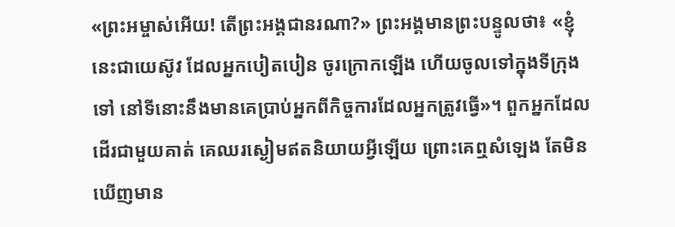«ព្រះអម្ចាស់អើយ! តើព្រះអង្គជានរណា?» ព្រះអង្គមានព្រះបន្ទូលថា៖ «ខ្ញុំនេះជាយេស៊ូវ ដែលអ្នកបៀតបៀន ចូរក្រោកឡើង ហើយចូលទៅក្នុងទីក្រុងទៅ នៅទីនោះនឹងមានគេប្រាប់អ្នកពីកិច្ចការដែលអ្នកត្រូវធ្វើ»។ ពួកអ្នកដែលដើរជាមួយគាត់ គេឈរស្ងៀមឥតនិយាយអ្វីឡើយ ព្រោះគេឮសំឡេង តែមិនឃើញមាន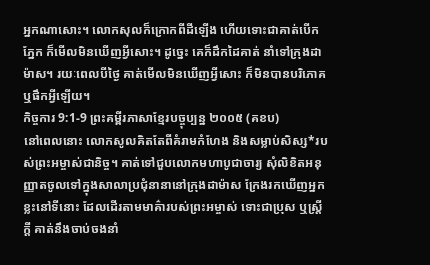អ្នកណាសោះ។ លោកសុលក៏ក្រោកពីដីឡើង ហើយទោះជាគាត់បើកភ្នែក ក៏មើលមិនឃើញអ្វីសោះ។ ដូច្នេះ គេក៏ដឹកដៃគាត់ នាំទៅក្រុងដាម៉ាស។ រយៈពេលបីថ្ងៃ គាត់មើលមិនឃើញអ្វីសោះ ក៏មិនបានបរិភោគ ឬផឹកអ្វីឡើយ។
កិច្ចការ 9:1-9 ព្រះគម្ពីរភាសាខ្មែរបច្ចុប្បន្ន ២០០៥ (គខប)
នៅពេលនោះ លោកសូលគិតតែពីគំរាមកំហែង និងសម្លាប់សិស្ស*របស់ព្រះអម្ចាស់ជានិច្ច។ គាត់ទៅជួបលោកមហាបូជាចារ្យ សុំលិខិតអនុញ្ញាតចូលទៅក្នុងសាលាប្រជុំនានានៅក្រុងដាម៉ាស ក្រែងរកឃើញអ្នកខ្លះនៅទីនោះ ដែលដើរតាមមាគ៌ារបស់ព្រះអម្ចាស់ ទោះជាប្រុស ឬស្ត្រីក្ដី គាត់នឹងចាប់ចងនាំ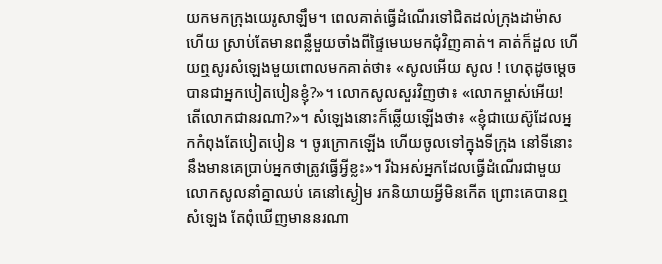យកមកក្រុងយេរូសាឡឹម។ ពេលគាត់ធ្វើដំណើរទៅជិតដល់ក្រុងដាម៉ាសហើយ ស្រាប់តែមានពន្លឺមួយចាំងពីផ្ទៃមេឃមកជុំវិញគាត់។ គាត់ក៏ដួល ហើយឮសូរសំឡេងមួយពោលមកគាត់ថា៖ «សូលអើយ សូល ! ហេតុដូចម្ដេចបានជាអ្នកបៀតបៀនខ្ញុំ?»។ លោកសូលសួរវិញថា៖ «លោកម្ចាស់អើយ! តើលោកជានរណា?»។ សំឡេងនោះក៏ឆ្លើយឡើងថា៖ «ខ្ញុំជាយេស៊ូដែលអ្នកកំពុងតែបៀតបៀន ។ ចូរក្រោកឡើង ហើយចូលទៅក្នុងទីក្រុង នៅទីនោះនឹងមានគេប្រាប់អ្នកថាត្រូវធ្វើអ្វីខ្លះ»។ រីឯអស់អ្នកដែលធ្វើដំណើរជាមួយលោកសូលនាំគ្នាឈប់ គេនៅស្ងៀម រកនិយាយអ្វីមិនកើត ព្រោះគេបានឮសំឡេង តែពុំឃើញមាននរណា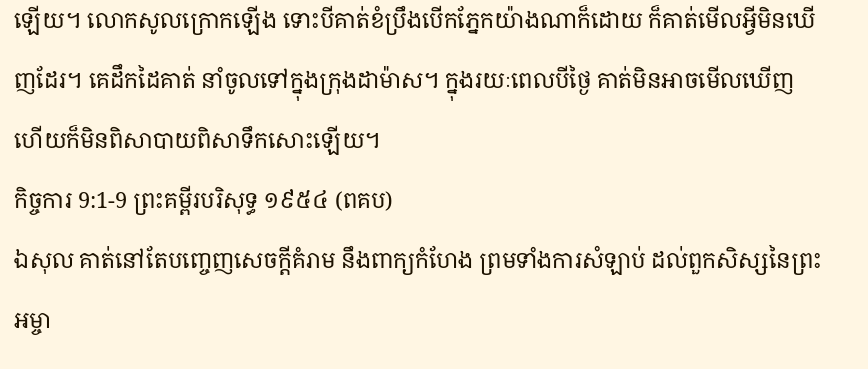ឡើយ។ លោកសូលក្រោកឡើង ទោះបីគាត់ខំប្រឹងបើកភ្នែកយ៉ាងណាក៏ដោយ ក៏គាត់មើលអ្វីមិនឃើញដែរ។ គេដឹកដៃគាត់ នាំចូលទៅក្នុងក្រុងដាម៉ាស។ ក្នុងរយៈពេលបីថ្ងៃ គាត់មិនអាចមើលឃើញ ហើយក៏មិនពិសាបាយពិសាទឹកសោះឡើយ។
កិច្ចការ 9:1-9 ព្រះគម្ពីរបរិសុទ្ធ ១៩៥៤ (ពគប)
ឯសុល គាត់នៅតែបញ្ចេញសេចក្ដីគំរាម នឹងពាក្យកំហែង ព្រមទាំងការសំឡាប់ ដល់ពួកសិស្សនៃព្រះអម្ចា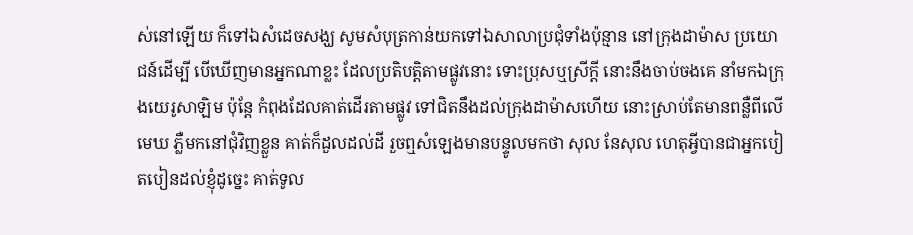ស់នៅឡើយ ក៏ទៅឯសំដេចសង្ឃ សូមសំបុត្រកាន់យកទៅឯសាលាប្រជុំទាំងប៉ុន្មាន នៅក្រុងដាម៉ាស ប្រយោជន៍ដើម្បី បើឃើញមានអ្នកណាខ្លះ ដែលប្រតិបត្តិតាមផ្លូវនោះ ទោះប្រុសឬស្រីក្តី នោះនឹងចាប់ចងគេ នាំមកឯក្រុងយេរូសាឡិម ប៉ុន្តែ កំពុងដែលគាត់ដើរតាមផ្លូវ ទៅជិតនឹងដល់ក្រុងដាម៉ាសហើយ នោះស្រាប់តែមានពន្លឺពីលើមេឃ ភ្លឺមកនៅជុំវិញខ្លួន គាត់ក៏ដួលដល់ដី រួចឮសំឡេងមានបន្ទូលមកថា សុល នែសុល ហេតុអ្វីបានជាអ្នកបៀតបៀនដល់ខ្ញុំដូច្នេះ គាត់ទូល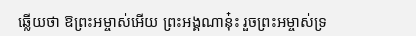ឆ្លើយថា ឱព្រះអម្ចាស់អើយ ព្រះអង្គណានុ៎ះ រួចព្រះអម្ចាស់ទ្រ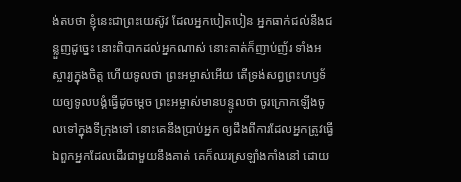ង់តបថា ខ្ញុំនេះជាព្រះយេស៊ូវ ដែលអ្នកបៀតបៀន អ្នកធាក់ជល់នឹងជន្លួញដូច្នេះ នោះពិបាកដល់អ្នកណាស់ នោះគាត់ក៏ញាប់ញ័រ ទាំងអស្ចារ្យក្នុងចិត្ត ហើយទូលថា ព្រះអម្ចាស់អើយ តើទ្រង់សព្វព្រះហឫទ័យឲ្យទូលបង្គំធ្វើដូចម្តេច ព្រះអម្ចាស់មានបន្ទូលថា ចូរក្រោកឡើងចូលទៅក្នុងទីក្រុងទៅ នោះគេនឹងប្រាប់អ្នក ឲ្យដឹងពីការដែលអ្នកត្រូវធ្វើ ឯពួកអ្នកដែលដើរជាមួយនឹងគាត់ គេក៏ឈរស្រឡាំងកាំងនៅ ដោយ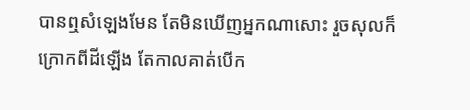បានឮសំឡេងមែន តែមិនឃើញអ្នកណាសោះ រួចសុលក៏ក្រោកពីដីឡើង តែកាលគាត់បើក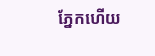ភ្នែកហើយ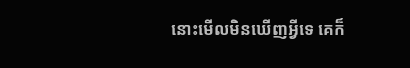នោះមើលមិនឃើញអ្វីទេ គេក៏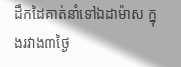ដឹកដៃគាត់នាំទៅឯដាម៉ាស ក្នុងរវាង៣ថ្ងៃ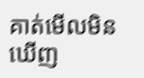គាត់មើលមិនឃើញ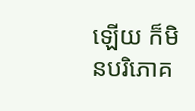ឡើយ ក៏មិនបរិភោគ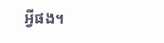អ្វីផង។